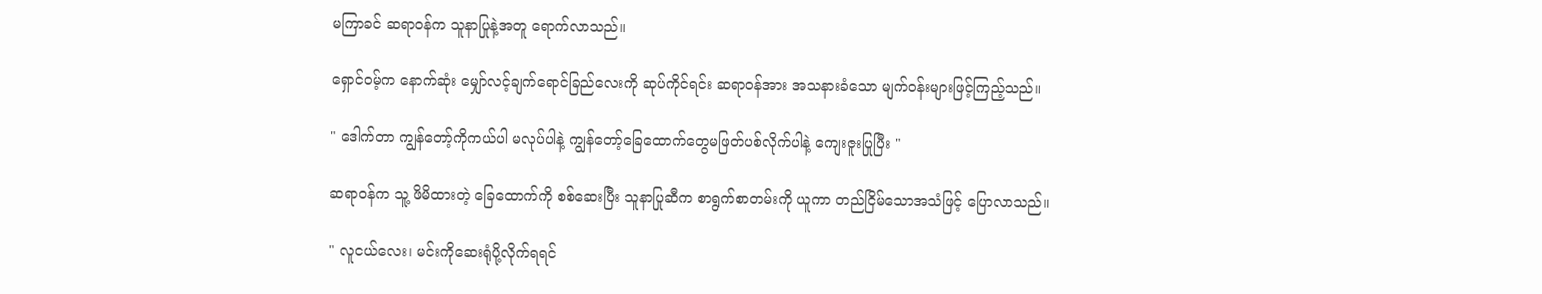မကြာခင် ဆရာဝန်က သူနာပြုနဲ့အတူ ရောက်လာသည်။

ရှောင်ဝမ့်က နောက်ဆုံး မျှော်လင့်ချက်ရောင်ခြည်လေးကို ဆုပ်ကိုင်ရင်း ဆရာဝန်အား အသနားခံသော မျက်ဝန်းများဖြင့်ကြည့်သည်။

" ဒေါက်တာ ကျွန်တော့်ကိုကယ်ပါ မလုပ်ပါနဲ့ ကျွန်တော့်ခြေထောက်တွေမဖြတ်ပစ်လိုက်ပါနဲ့ ကျေးဇူးပြုပြီး "

ဆရာဝန်က သူ့ ဖိမိထားတဲ့ ခြေထောက်ကို စစ်ဆေးပြီး သူနာပြုဆီက စာရွက်စာတမ်းကို ယူကာ တည်ငြိမ်သောအသံဖြင့် ပြောလာသည်။

" လူငယ်လေး၊ မင်းကိုဆေးရုံပို့လိုက်ရရင်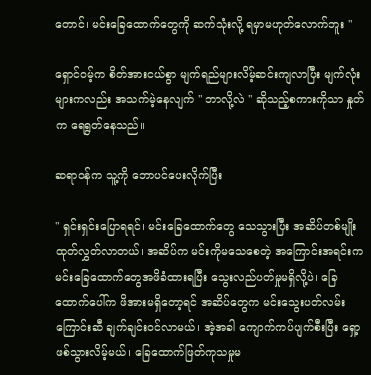တောင်၊ မင်းခြေထောက်တွေကို ဆက်သုံးလို့ ရမှာမဟုတ်လောက်ဘူး "

ရှောင်ဝမ့်က စိတ်အားငယ်စွာ မျက်ရည်များလိမ့်ဆင်းကျလာပြီး မျက်လုံးများကလည်း အသက်မဲ့နေလျက် " ဘာလို့လဲ " ဆိုသည့်စကားကိုသာ နှုတ်က ရေရွတ်နေသည်။

ဆရာဝန်က သူ့ကို ဘောပင်ပေးလိုက်ပြီး

" ရှင်းရှင်းပြောရရင်၊ မင်းခြေထောက်တွေ သေသွားပြီး အဆိပ်တစ်မျိုး ထုတ်လွှတ်လာတယ်၊ အဆိပ်က မင်းကိုမသေစေတဲ့ အကြောင်းအရင်းက မင်းခြေထောက်တွေအဖိခံထားရပြီး သွေးလည်ပတ်မှုမရှိလို့ပဲ၊ ခြေထောက်ပေါ်က ဖိအားမရှိတော့ရင် အဆိပ်တွေက မင်းသွေးပတ်လမ်းကြောင်းဆီ ချက်ချင်းဝင်လာမယ်၊ အဲ့အခါ ကျောက်ကပ်ပျက်စီးပြီး ရှော့ဖစ်သွားလိမ့်မယ်၊ ခြေထောက်ဖြတ်ကုသမှုမ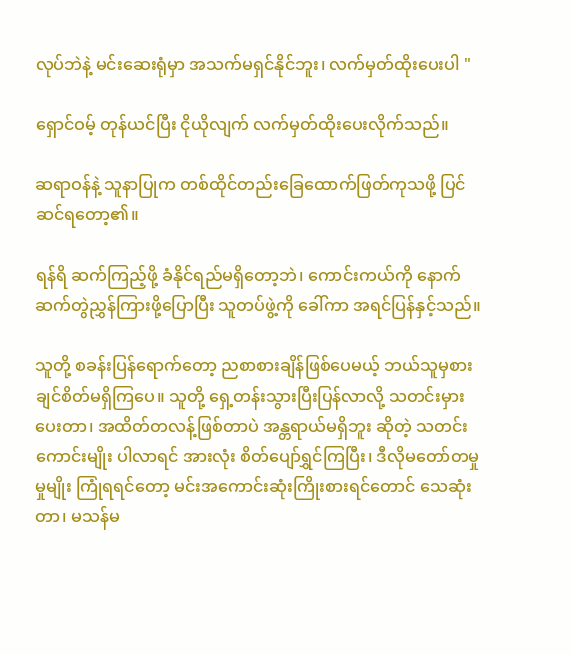လုပ်ဘဲနဲ့ မင်းဆေးရုံမှာ အသက်မရှင်နိုင်ဘူး၊ လက်မှတ်ထိုးပေးပါ "

ရှောင်ဝမ့် တုန်ယင်ပြီး ငိုယိုလျက် လက်မှတ်ထိုးပေးလိုက်သည်။

ဆရာဝန်နဲ့ သူနာပြုက တစ်ထိုင်တည်းခြေထောက်ဖြတ်ကုသဖို့ ပြင်ဆင်ရတော့၏။

ရန်ရိ ဆက်ကြည့်ဖို့ ခံနိုင်ရည်မရှိတော့ဘဲ၊ ကောင်းကယ်ကို နောက်ဆက်တွဲညွှန်ကြားဖို့ပြောပြီး သူတပ်ဖွဲ့ကို ခေါ်ကာ အရင်ပြန်နှင့်သည်။

သူတို့ စခန်းပြန်ရောက်တော့ ညစာစားချိန်ဖြစ်ပေမယ့် ဘယ်သူမှစားချင်စိတ်မရှိကြပေ။ သူတို့ ရှေ့တန်းသွားပြီးပြန်လာလို့ သတင်း‌မှားပေးတာ၊ အထိတ်တလန့်ဖြစ်တာပဲ အန္တရာယ်မရှိဘူး ဆိုတဲ့ သတင်းကောင်းမျိုး ပါလာရင် အားလုံး စိတ်ပျော်ရွှင်ကြပြီး၊ ဒီလိုမတော်တမှုမှုမျိုး ကြုံရရင်တော့ မင်းအကောင်းဆုံးကြိုးစားရင်တောင် သေဆုံးတာ၊ မသန်မ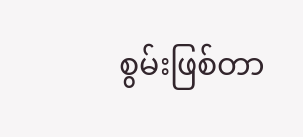စွမ်းဖြစ်တာ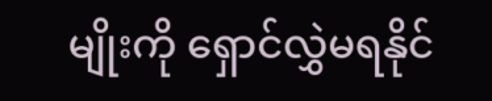မျိုးကို ရှောင်လွှဲမရနိုင်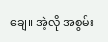ချေ။ အဲ့လို အစွမ်း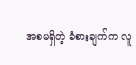အစမရှိတဲ့ ခံစားချက်က လူ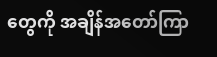တွေကို အချိန်အတော်ကြာ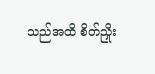သည်အထိ စိတ်ညှိုး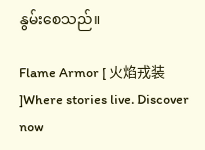နွမ်းစေသည်။

Flame Armor [ 火焰戎装 ]Where stories live. Discover now